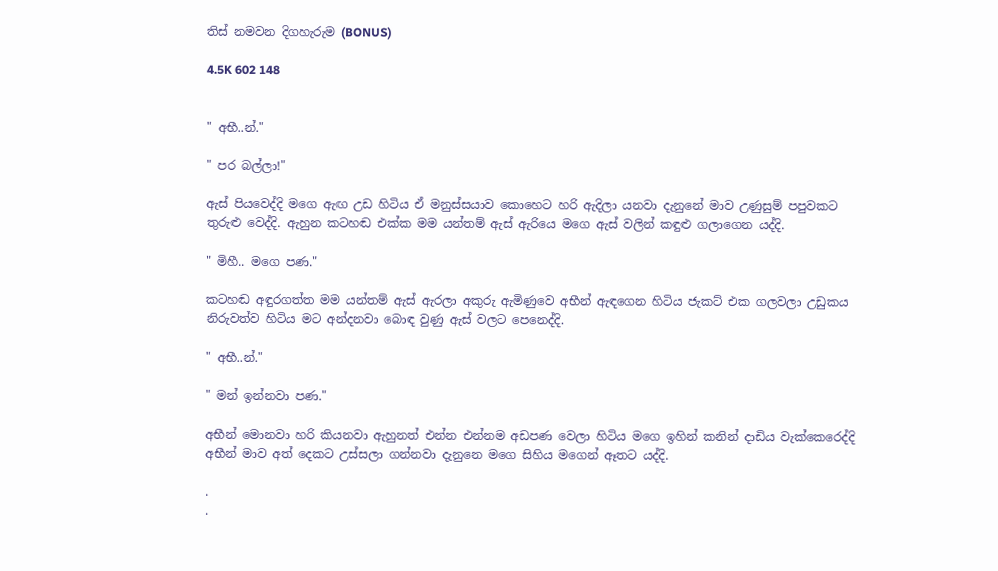තිස් නමවන දිගහැරුම (BONUS)

4.5K 602 148


" අභී..න්."

" පර බල්ලා!"

ඇස් පියවෙද්දි මගෙ ඇඟ උඩ හිටිය ඒ මනුස්සයාව කොහෙට හරි ඇදිලා යනවා දැනුනේ මාව උණුසුම් පපුවකට තුරුළු වෙද්දි. ඇහුන කටහඬ එක්ක මම යන්තම් ඇස් ඇරියෙ මගෙ ඇස් වලින් කඳුළු ගලාගෙන යද්දි.

" මිහී.. මගෙ පණ."

කටහඬ අඳුරගත්ත මම යන්තම් ඇස් ඇරලා අකුරු ඇමිණුවෙ අභීන් ඇඳගෙන හිටිය ජැකට් එක ගලවලා උඩුකය නිරුවත්ව හිටිය මට අන්දනවා බොඳ වුණු ඇස් වලට පෙනෙද්දි.

" අභී..න්."

" මන් ඉන්නවා පණ."

අභීන් මොනවා හරි කියනවා ඇහුනත් එන්න එන්නම අඩපණ වෙලා හිටිය මගෙ ඉහින් කනින් දාඩිය වැක්කෙරෙද්දි අභීන් මාව අත් දෙකට උස්සලා ගන්නවා දැනුනෙ මගෙ සිහිය මගෙන් ඈතට යද්දි.

.
.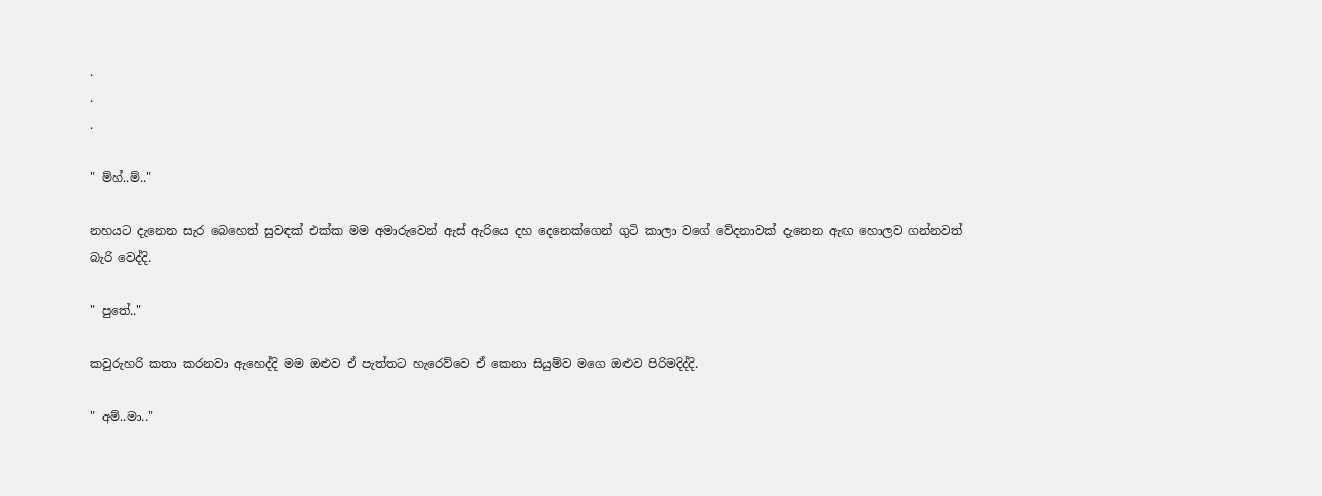.
.
.

" ම්හ්..ම්.."

නහයට දැනෙන සැර බෙහෙත් සුවඳක් එක්ක මම අමාරුවෙන් ඇස් ඇරියෙ දහ දෙනෙක්ගෙන් ගුටි කාලා වගේ වේදනාවක් දැනෙන ඇඟ හොලව ගන්නවත් බැරි වෙද්දි.

" පුතේ.."

කවුරුහරි කතා කරනවා ඇහෙද්දි මම ඔළුව ඒ පැත්තට හැරෙව්වෙ ඒ කෙනා සියුම්ව මගෙ ඔළුව පිරිමදිද්දි.

" අම්..මා.."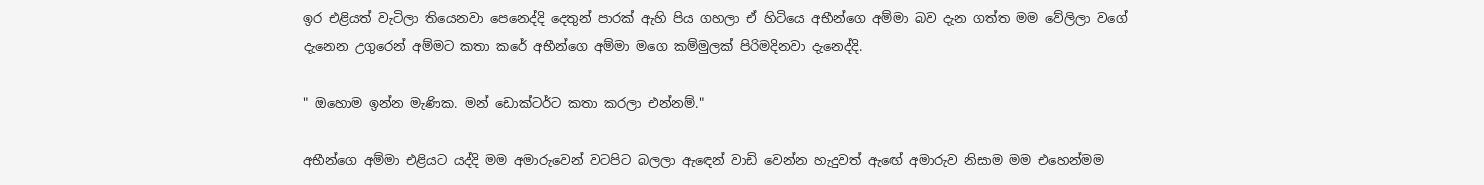ඉර එළියත් වැටිලා තියෙනවා පෙනෙද්දි දෙතුන් පාරක් ඇහි පිය ගහලා ඒ හිටියෙ අභීන්ගෙ අම්මා බව දැන ගත්ත මම වේලිලා වගේ දැනෙන උගුරෙන් අම්මට කතා කරේ අභීන්ගෙ අම්මා මගෙ කම්මුලක් පිරිමදිනවා දැනෙද්දි.

" ඔහොම ඉන්න මැණික. මන් ඩොක්ටර්ට කතා කරලා එන්නම්."

අභීන්ගෙ අම්මා එළියට යද්දි මම අමාරුවෙන් වටපිට බලලා ඇඳෙන් වාඩි වෙන්න හැදුවත් ඇඟේ අමාරුව නිසාම මම එහෙන්මම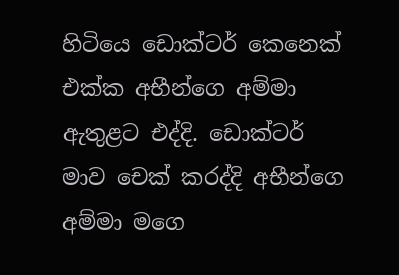හිටියෙ ඩොක්ටර් කෙනෙක් එක්ක අභීන්ගෙ අම්මා ඇතුළට එද්දි. ඩොක්ටර් මාව චෙක් කරද්දි අභීන්ගෙ අම්මා මගෙ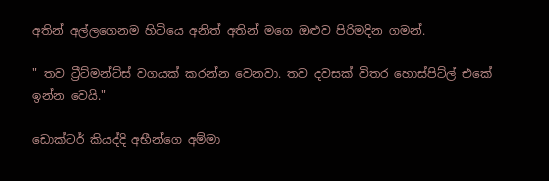අතින් අල්ලගෙනම හිටියෙ අනිත් අතින් මගෙ ඔළුව පිරිමදින ගමන්.

" තව ට්‍රීට්මන්ට්ස් වගයක් කරන්න වෙනවා. තව දවසක් විතර හොස්පිට්ල් එකේ ඉන්න වෙයි."

ඩොක්ටර් කියද්දි අභීන්ගෙ අම්මා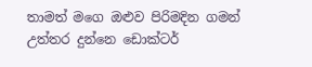තාමත් මගෙ ඔළුව පිරිමදින ගමන් උත්තර දුන්නෙ ඩොක්ටර්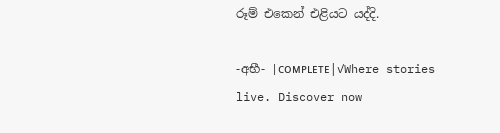රූම් එකෙන් එළියට යද්දි.

-අභී- |ᴄᴏᴍᴘʟᴇᴛᴇ|✓Where stories live. Discover now